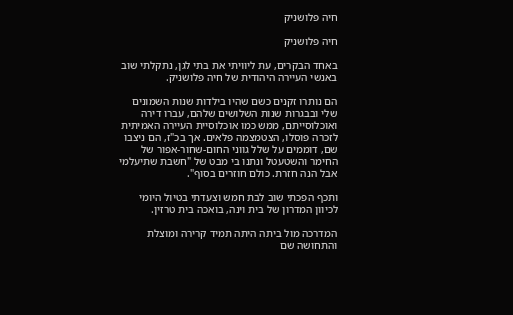חיה פלושניק

חיה פלושניק

באחד הבקרים, עת ליוויתי את בתי לגן, נתקלתי שוב באנשי העיירה היהודית של חיה פלושניק.

הם נותרו זקנים כשם שהיו בילדות שנות השמונים שלי ובבגרות שנות השלושים שלהם, עברו דירה ואוכלוסייתם, ממש כמו אוכלוסיית העיירה האמיתית לזכרה פוסלו, הצטמצמה פלאים. אך בכ"ז, הם ניצבו שם, דוממים על שלל גווני החום-שחור-אפור של החימר והשטעטל ונתנו בי מבט של "חשבת שתיעלמי אבל הנה חזרת. כולם חוזרים בסוף".

ותכף הפכתי שוב לבת חמש וצעדתי בטיול היומי לכיוון המדרון של בית וינה, בואכה בית טרזין.

המדרכה מול ביתה היתה תמיד קרירה ומוצלת והתחושה שם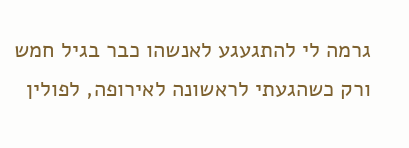גרמה לי להתגעגע לאנשהו כבר בגיל חמש ורק כשהגעתי לראשונה לאירופה, לפולין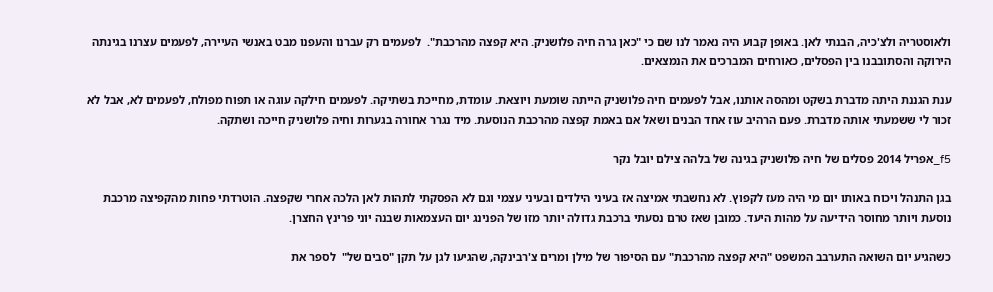ולאוסטריה ולצ'כיה, הבנתי לאן. באופן קבוע היה נאמר לנו שם כי "כאן גרה חיה פלושניק. היא קפצה מהרכבת".  לפעמים רק עברנו והעפנו מבט באנשי העיירה, לפעמים עצרנו בגינתה הירוקה והסתובבנו בין הפסלים, כאורחים המברכים את הנמצאים.

ענת הגננת היתה מדברת בשקט ומהסה אותנו, אבל לפעמים חיה פלושניק הייתה שומעת ויוצאת. עומדת, מחייכת בשתיקה. לפעמים חילקה עוגה או תפוח מפולח, לפעמים לא, אבל לא זכור לי ששמעתי אותה מדברת. פעם הרהיב עוז אחד הבנים ושאל אם באמת קפצה מהרכבת הנוסעת. מיד נגרר אחורה בגערות וחיה פלושניק חייכה ושתקה.

f5_אפריל 2014 פסלים של חיה פלושניק בגינה של בלהה צילם יובל נקר

בגן התנהל ויכוח באותו יום מי היה מעז לקפוץ. לא נחשבתי אמיצה אז בעיני הילדים ובעיני עצמי וגם לא הפסקתי לתהות לאן הלכה אחרי שקפצה. הוטרדתי פחות מהקפיצה מרכבת נוסעת ויותר מחוסר הידיעה על מהות היעד. כמובן שאז טרם נסעתי ברכבת גדולה יותר מזו של הפנינג יום העצמאות שבנה יוני פרינץ החצרן.

כשהגיע יום השואה התערבב המשפט "היא קפצה מהרכבת" עם הסיפור של מילן ומרים צ'רבינקה, שהגיעו לגן על תקן "סבים של"  לספר את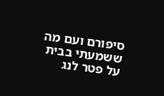סיפורם ועם מה ששמעתי בבית על פטר לנג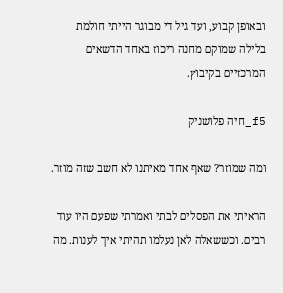ובאופן קבוע, ועד גיל די מבוגר הייתי חולמת בלילה שמוקם מחנה ריכוז באחד הדשאים המרכזיים בקיבוץ.

f5_חיה פלושניק

ומה שמוזר? שאף אחד מאיתנו לא חשב שזה מוזר.

הראיתי את הפסלים לבתי ואמרתי שפעם היו עוד רבים. וכששאלה לאן נעלמו תהיתי איך לענות. מה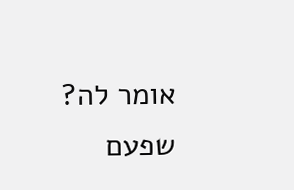אומר לה? שפעם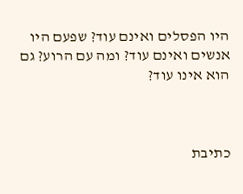היו הפסלים ואינם עוד? שפעם היו אנשים ואינם עוד? ומה עם הרוע? גם הוא אינו עוד?



כתיבת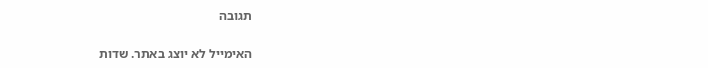תגובה

האימייל לא יוצג באתר. שדות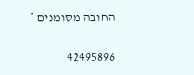החובה מסומנים *

42495896